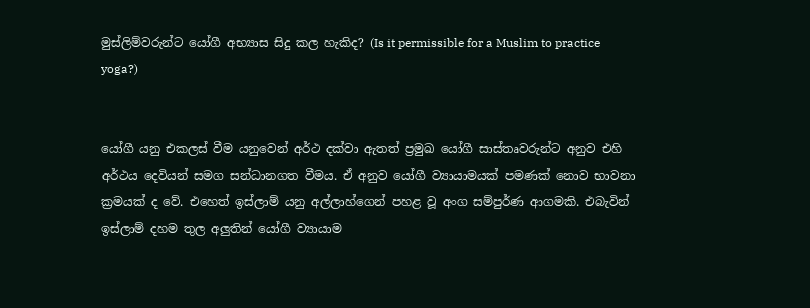මුස්ලිම්වරුන්ට යෝගී අභ්‍යාස සිදු කල හැකිද? (Is it permissible for a Muslim to practice yoga?)


යෝගී යනු එකලස් වීම යනුවෙන් අර්ථ දක්වා ඇතත් ප්‍රමුඛ යෝගී සාස්තෘවරුන්ට අනුව එහි අර්ථය දෙවියන් සමග සන්ධානගත වීමය. ඒ අනුව යෝගී ව්‍යායාමයක් පමණක් නොව භාවනා ක්‍රමයක් ද වේ. එහෙත් ඉස්ලාම් යනු අල්ලාහ්ගෙන් පහළ වූ අංග සම්පුර්ණ ආගමකි. එබැවින් ඉස්ලාම් දහම තුල අලුතින් යෝගී ව්‍යායාම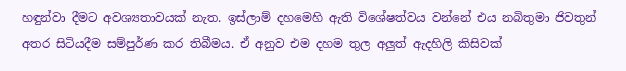හඳුන්වා දීමට අවශ්‍යතාවයක් නැත. ඉස්ලාම් දහමෙහි ඇති විශේෂත්වය වන්නේ එය නබිතුමා ජිවතුන් අතර සිටියදීම සම්පුර්ණ කර තිබීමය. ඒ අනුව එම දහම තුල අලුත් ඇදහිලි කිසිවක්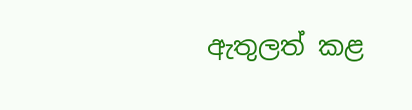ඇතුලත් කළ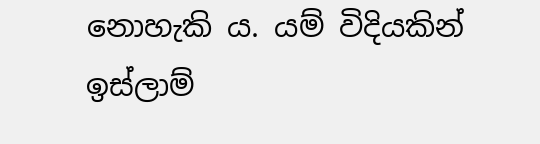නොහැකි ය. යම් විදියකින් ඉස්ලාම්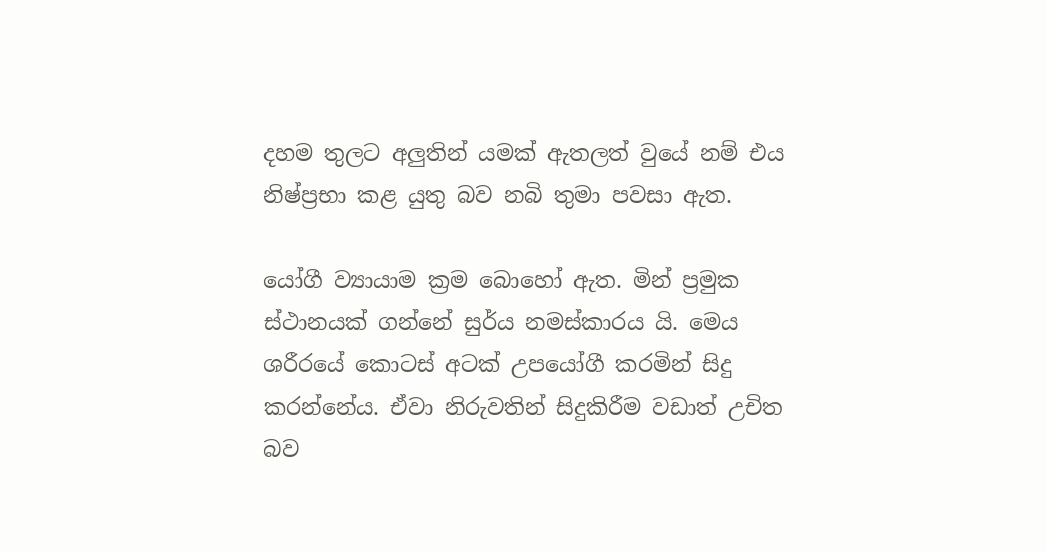දහම තුලට අලුතින් යමක් ඇතලත් වුයේ නම් එය නිෂ්ප්‍රභා කළ යුතු බව නබි තුමා පවසා ඇත.

යෝගී ව්‍යායාම ක්‍රම බොහෝ ඇත. මින් ප්‍රමුක ස්ථානයක් ගන්නේ සුර්ය නමස්කාරය යි. මෙය ශරීරයේ කොටස් අටක් උපයෝගී කරමින් සිදු කරන්නේය. ඒවා නිරුවතින් සිදුකිරීම වඩාත් උචිත බව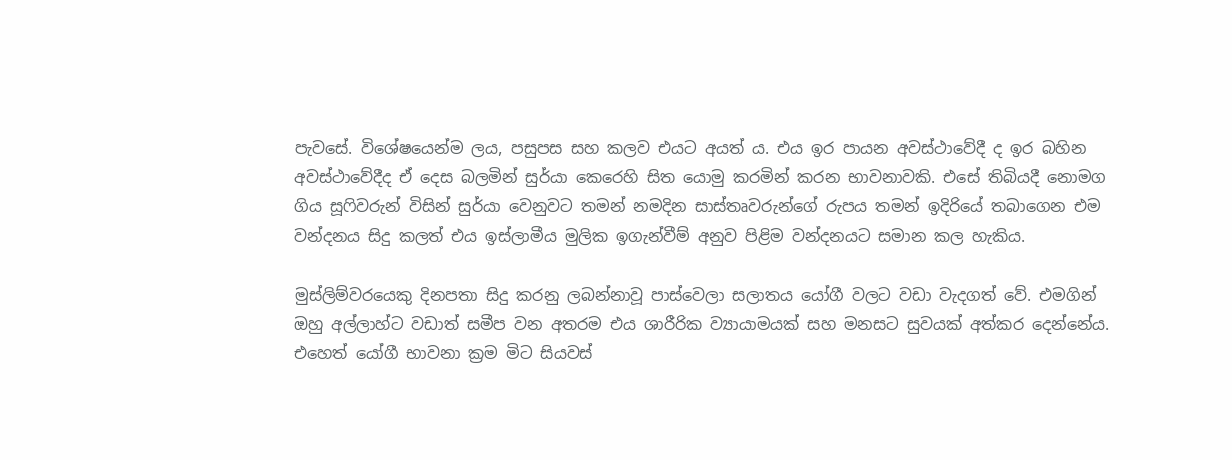පැවසේ. විශේෂයෙන්ම ලය, පසුපස සහ කලව එයට අයත් ය. එය ඉර පායන අවස්ථාවේදී ද ඉර බහින අවස්ථාවේදීද ඒ දෙස බලමින් සුර්යා කෙරෙහි සිත යොමු කරමින් කරන භාවනාවකි. එසේ තිබියදී නොමග ගිය සූෆිවරුන් විසින් සුර්යා වෙනුවට තමන් නමදින සාස්තෘවරුන්ගේ රුපය තමන් ඉදිරියේ තබාගෙන එම වන්දනය සිදු කලත් එය ඉස්ලාමීය මුලික ඉගැන්වීම් අනුව පිළිම වන්දනයට සමාන කල හැකිය.

මුස්ලිම්වරයෙකු දිනපතා සිදු කරනු ලබන්නාවූ පාස්වෙලා සලාතය යෝගී වලට වඩා වැදගත් වේ. එමගින් ඔහු අල්ලාහ්ට වඩාත් සමීප වන අතරම එය ශාරීරික ව්‍යායාමයක් සහ මනසට සුවයක් අත්කර දෙන්නේය. එහෙත් යෝගී භාවනා ක්‍රම මිට සියවස්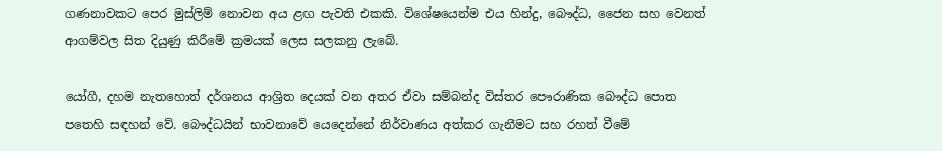ගණනාවකට පෙර මුස්ලිම් නොවන අය ළඟ පැවති එකකි. විශේෂයෙන්ම එය හින්දු, බෞද්ධ, ජෛන සහ වෙනත් ආගම්වල සිත දියුණු කිරීමේ ක්‍රමයක් ලෙස සලකනු ලැබේ.

යෝගී, දහම නැතහොත් දර්ශනය ආශ්‍රිත දෙයක් වන අතර ඒවා සම්බන්ද විස්තර පෞරාණික බෞද්ධ පොත පතෙහි සඳහන් වේ. බෞද්ධයින් භාවනාවේ යෙදෙන්නේ නිර්වාණය අත්කර ගැනීමට සහ රහත් වීමේ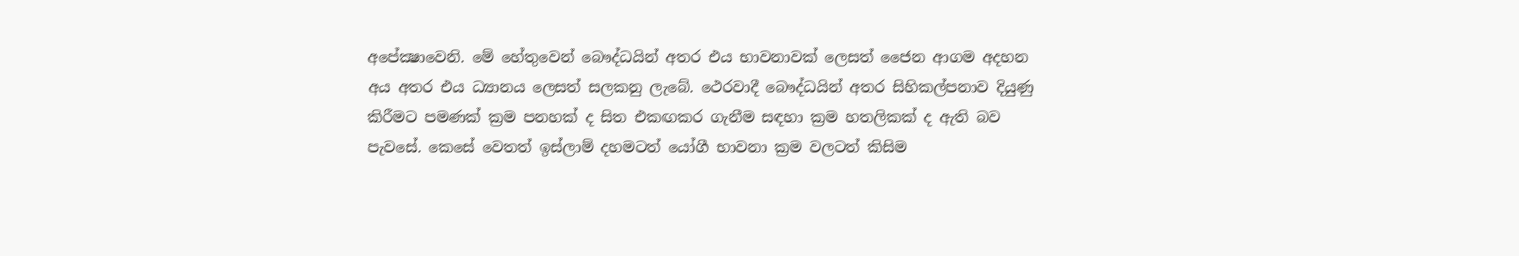අපේක්‍ෂාවෙනි. මේ හේතුවෙන් බෞද්ධයින් අතර එය භාවනාවක් ලෙසත් ජෛන ආගම අදහන අය අතර එය ධ්‍යානය ලෙසත් සලකනු ලැබේ. ථෙරවාදී බෞද්ධයින් අතර සිහිකල්පනාව දියුණු කිරීමට පමණක් ක්‍රම පනහක් ද සිත එකඟකර ගැනීම සඳහා ක්‍රම හතලිකක් ද ඇති බව පැවසේ. කෙසේ වෙතත් ඉස්ලාම් දහමටත් යෝගී භාවනා ක්‍රම වලටත් කිසිම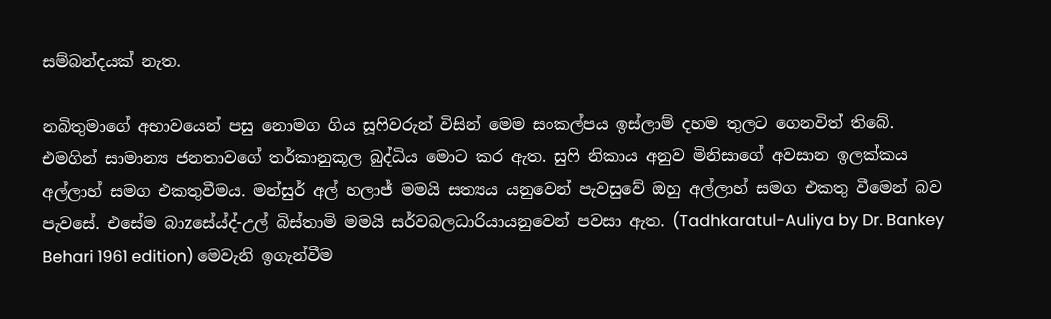සම්බන්දයක් නැත.

නබිතුමාගේ අභාවයෙන් පසු නොමග ගිය සූෆිවරුන් විසින් මෙම සංකල්පය ඉස්ලාම් දහම තුලට ගෙනවිත් තිබේ. එමගින් සාමාන්‍ය ජනතාවගේ තර්කානුකූල බුද්ධිය මොට කර ඇත. සුෆි නිකාය අනුව මිනිසාගේ අවසාන ඉලක්කය අල්ලාහ් සමග එකතුවීමය. මන්සුර් අල් හලාජ් මමයි සත්‍යය යනුවෙන් පැවසුවේ ඔහු අල්ලාහ් සමග එකතු වීමෙන් බව පැවසේ. එසේම බාzසේය්ද්-උල් බිස්තාමි මමයි සර්වබලධාරියායනුවෙන් පවසා ඇත. (Tadhkaratul-Auliya by Dr. Bankey Behari 1961 edition) මෙවැනි ඉගැන්වීම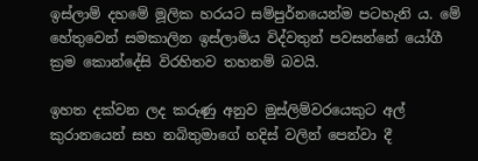ඉස්ලාම් දහමේ මූලික හරයට සම්පුර්නයෙන්ම පටහැනි ය. මේ හේතුවෙන් සමකාලින ඉස්ලාමිය විද්වතුන් පවසන්නේ යෝගී ක්‍රම කොන්දේසි විරහිතව තහනම් බවයි.

ඉහත දක්වන ලද කරුණු අනුව මුස්ලිම්වරයෙකුට අල් කුරානයෙන් සහ නබිතුමාගේ හදිස් වලින් පෙන්වා දී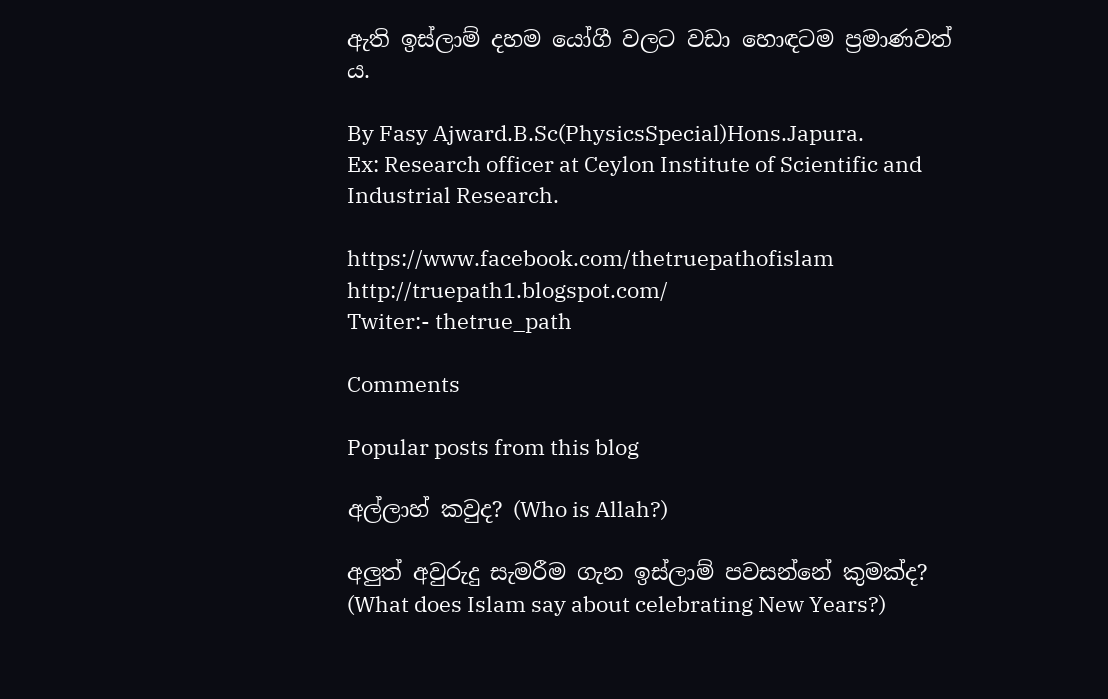ඇති ඉස්ලාම් දහම යෝගී වලට වඩා හොඳටම ප්‍රමාණවත් ය.

By Fasy Ajward.B.Sc(PhysicsSpecial)Hons.Japura.
Ex: Research officer at Ceylon Institute of Scientific and Industrial Research.

https://www.facebook.com/thetruepathofislam
http://truepath1.blogspot.com/
Twiter:- thetrue_path

Comments

Popular posts from this blog

අල්ලාහ් කවුද? (Who is Allah?)

අලුත් අවුරුදු සැමරීම ගැන ඉස්ලාම් පවසන්නේ කුමක්ද? (What does Islam say about celebrating New Years?)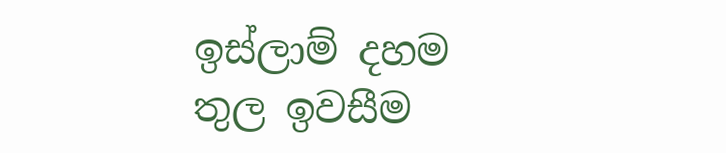ඉස්ලාම් දහම තුල ඉවසීම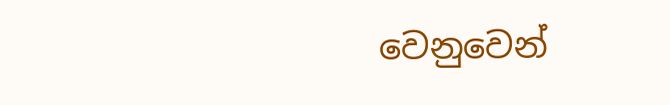වෙනුවෙන්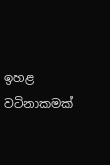ඉහළ වටිනාකමක්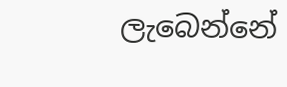ලැබෙන්නේ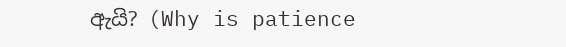ඇයි? (Why is patience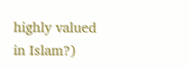highly valued in Islam?)